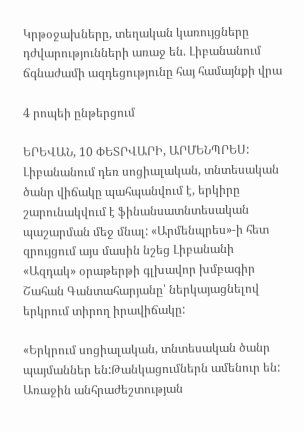Կրթօջախները, տեղական կառույցները դժվարությունների առաջ են. Լիբանանում ճգնաժամի ազդեցությունը հայ համայնքի վրա

4 րոպեի ընթերցում

ԵՐԵՎԱՆ, 10 ՓԵՏՐՎԱՐԻ, ԱՐՄԵՆՊՐԵՍ: Լիբանանում դեռ սոցիալական, տնտեսական ծանր վիճակը պահպանվում է, երկիրը շարունակվում է ֆինանսատնտեսական պաշարման մեջ մնալ: «Արմենպրես»-ի հետ զրույցում այս մասին նշեց Լիբանանի «Ազդակ» օրաթերթի գլխավոր խմբագիր Շահան Գանտահարյանը՝ ներկայացնելով երկրում տիրող իրավիճակը:

«Երկրում սոցիալական, տնտեսական ծանր պայմաններ են:Թանկացումներն ամենուր են: Առաջին անհրաժեշտության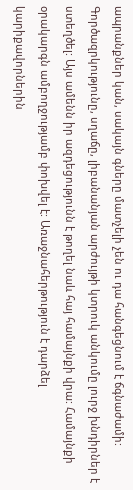ապրանքներ կան, սակայն գները մատչելի չեն ու դա հանգեցնում է ճգնաժամի: Գործազրկությունը, սղաճը, լիբանանյան արժույթի կտրուկ անկումը լուրջ խնդիրներ է ստեղծել: Այս ամենն իր ազդեցությունն է թողել նաև հայ համայնքի վրա: Համայնքի օրակարգն ամբողջությամբ փոխվել է: Առաջնահերթություն է դարձել կարիքավորներին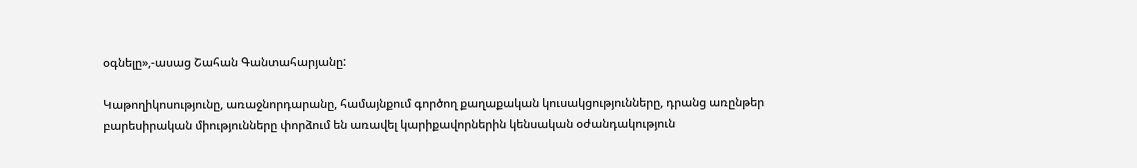օգնելը»,-ասաց Շահան Գանտահարյանը:

Կաթողիկոսությունը, առաջնորդարանը, համայնքում գործող քաղաքական կուսակցությունները, դրանց առընթեր բարեսիրական միությունները փորձում են առավել կարիքավորներին կենսական օժանդակություն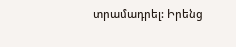տրամադրել: Իրենց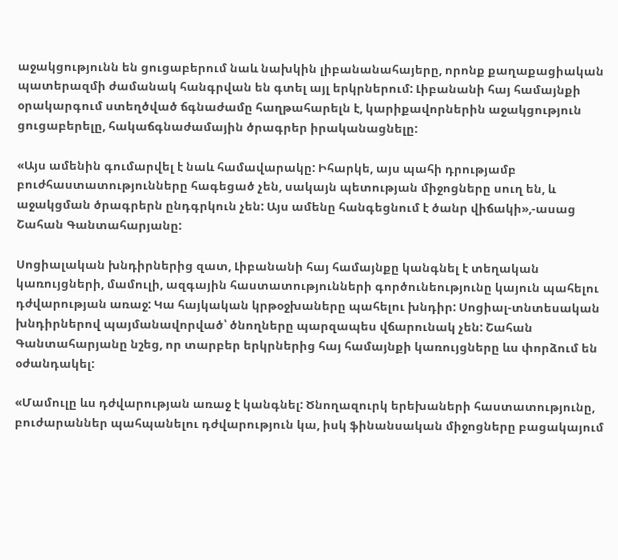աջակցությունն են ցուցաբերում նաև նախկին լիբանանահայերը, որոնք քաղաքացիական պատերազմի ժամանակ հանգրվան են գտել այլ երկրներում: Լիբանանի հայ համայնքի օրակարգում ստեղծված ճգնաժամը հաղթահարելն է, կարիքավորներին աջակցություն ցուցաբերելը, հակաճգնաժամային ծրագրեր իրականացնելը:

«Այս ամենին գումարվել է նաև համավարակը: Իհարկե, այս պահի դրությամբ բուժհաստատությունները հագեցած չեն, սակայն պետության միջոցները սուղ են, և աջակցման ծրագրերն ընդգրկուն չեն: Այս ամենը հանգեցնում է ծանր վիճակի»,-ասաց Շահան Գանտահարյանը:

Սոցիալական խնդիրներից զատ, Լիբանանի հայ համայնքը կանգնել է տեղական կառույցների, մամուլի, ազգային հաստատությունների գործունեությունը կայուն պահելու դժվարության առաջ: Կա հայկական կրթօջխաները պահելու խնդիր: Սոցիալ-տնտեսական խնդիրներով պայմանավորված՝ ծնողները պարզապես վճարունակ չեն: Շահան Գանտահարյանը նշեց, որ տարբեր երկրներից հայ համայնքի կառույցները ևս փորձում են օժանդակել:

«Մամուլը ևս դժվարության առաջ է կանգնել: Ծնողազուրկ երեխաների հաստատությունը, բուժարաններ պահպանելու դժվարություն կա, իսկ ֆինանսական միջոցները բացակայում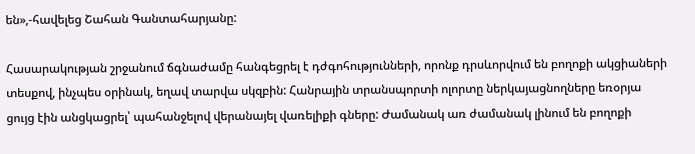են»,-հավելեց Շահան Գանտահարյանը:

Հասարակության շրջանում ճգնաժամը հանգեցրել է դժգոհությունների, որոնք դրսևորվում են բողոքի ակցիաների տեսքով, ինչպես օրինակ, եղավ տարվա սկզբին: Հանրային տրանսպորտի ոլորտը ներկայացնողները եռօրյա ցույց էին անցկացրել՝ պահանջելով վերանայել վառելիքի գները: Ժամանակ առ ժամանակ լինում են բողոքի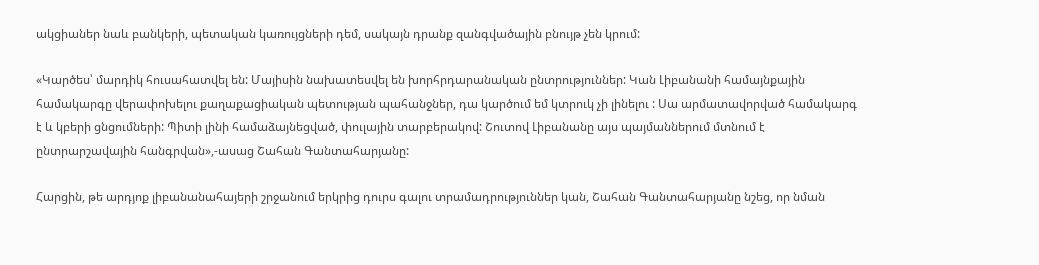ակցիաներ նաև բանկերի, պետական կառույցների դեմ, սակայն դրանք զանգվածային բնույթ չեն կրում:

«Կարծես՝ մարդիկ հուսահատվել են: Մայիսին նախատեսվել են խորհրդարանական ընտրություններ: Կան Լիբանանի համայնքային համակարգը վերափոխելու քաղաքացիական պետության պահանջներ, դա կարծում եմ կտրուկ չի լինելու : Սա արմատավորված համակարգ է և կբերի ցնցումների: Պիտի լինի համաձայնեցված, փուլային տարբերակով: Շուտով Լիբանանը այս պայմաններում մտնում է ընտրարշավային հանգրվան»,-ասաց Շահան Գանտահարյանը:

Հարցին, թե արդյոք լիբանանահայերի շրջանում երկրից դուրս գալու տրամադրություններ կան, Շահան Գանտահարյանը նշեց, որ նման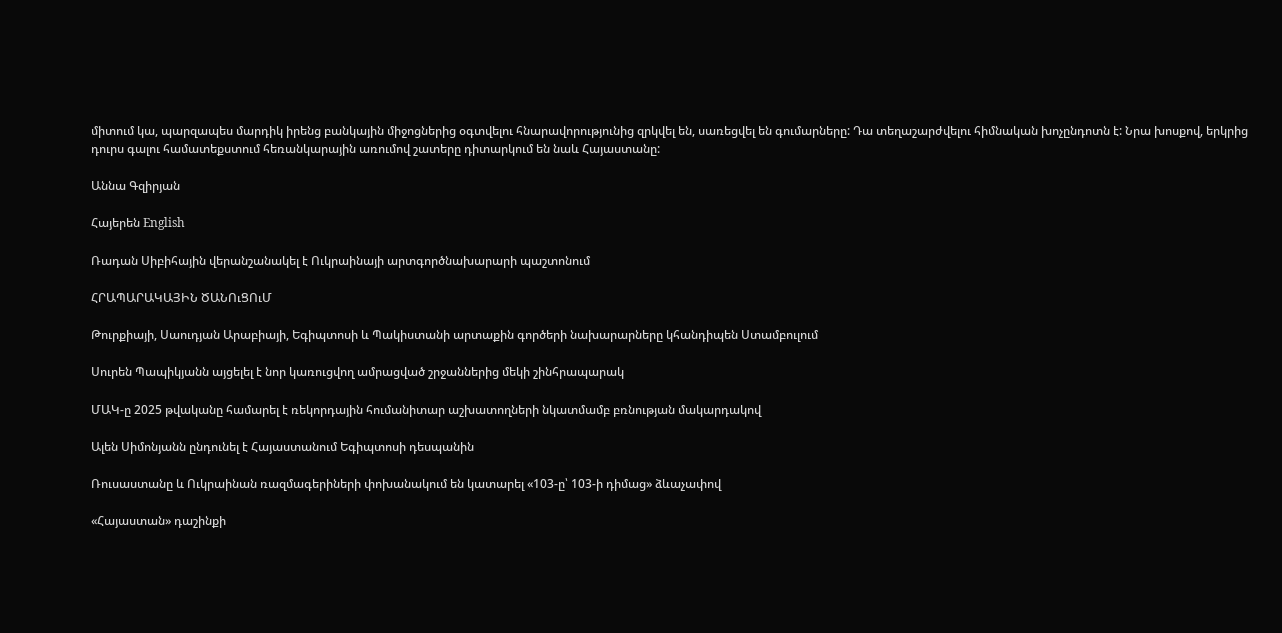միտում կա, պարզապես մարդիկ իրենց բանկային միջոցներից օգտվելու հնարավորությունից զրկվել են, սառեցվել են գումարները: Դա տեղաշարժվելու հիմնական խոչընդոտն է: Նրա խոսքով, երկրից դուրս գալու համատեքստում հեռանկարային առումով շատերը դիտարկում են նաև Հայաստանը:

Աննա Գզիրյան

Հայերեն English

Ռադան Սիբիհային վերանշանակել է Ուկրաինայի արտգործնախարարի պաշտոնում

ՀՐԱՊԱՐԱԿԱՅԻՆ ԾԱՆՈւՑՈւՄ

Թուրքիայի, Սաուդյան Արաբիայի, Եգիպտոսի և Պակիստանի արտաքին գործերի նախարարները կհանդիպեն Ստամբուլում

Սուրեն Պապիկյանն այցելել է նոր կառուցվող ամրացված շրջաններից մեկի շինհրապարակ

ՄԱԿ-ը 2025 թվականը համարել է ռեկորդային հումանիտար աշխատողների նկատմամբ բռնության մակարդակով

Ալեն Սիմոնյանն ընդունել է Հայաստանում Եգիպտոսի դեսպանին

Ռուսաստանը և Ուկրաինան ռազմագերիների փոխանակում են կատարել «103-ը՝ 103-ի դիմաց» ձևաչափով

«Հայաստան» դաշինքի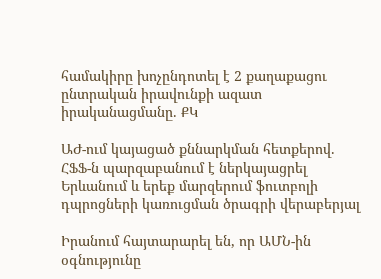համակիրը խոչընդոտել է 2 քաղաքացու ընտրական իրավունքի ազատ իրականացմանը. ՔԿ

ԱԺ-ում կայացած քննարկման հետքերով. ՀՖՖ-ն պարզաբանում է ներկայացրել Երևանում և երեք մարզերում ֆուտբոլի դպրոցների կառուցման ծրագրի վերաբերյալ

Իրանում հայտարարել են, որ ԱՄՆ-ին օգնությունը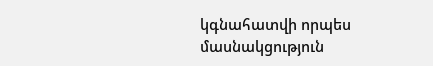կգնահատվի որպես մասնակցություն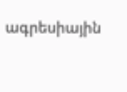ագրեսիային